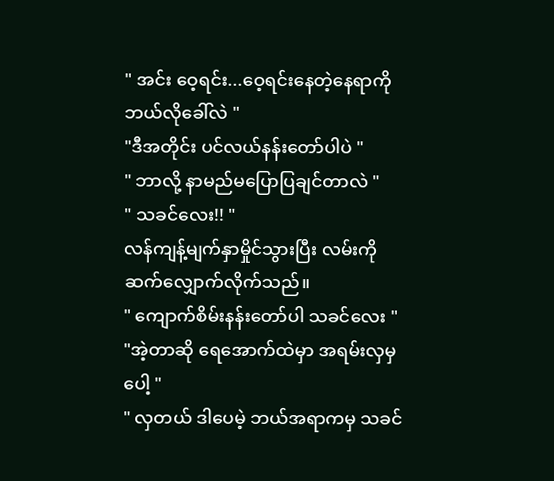" အင်း ဝေ့ရင်း...ဝေ့ရင်းနေတဲ့နေရာကို ဘယ်လိုခေါ်လဲ "
"ဒီအတိုင်း ပင်လယ်နန်းတော်ပါပဲ "
" ဘာလို့ နာမည်မပြောပြချင်တာလဲ "
" သခင်လေး!! "
လန်ကျန့်မျက်နှာမှိုင်သွားပြီး လမ်းကိုဆက်လျှောက်လိုက်သည်။
" ကျောက်စိမ်းနန်းတော်ပါ သခင်လေး "
"အဲ့တာဆို ရေအောက်ထဲမှာ အရမ်းလှမှပေါ့ "
" လှတယ် ဒါပေမဲ့ ဘယ်အရာကမှ သခင်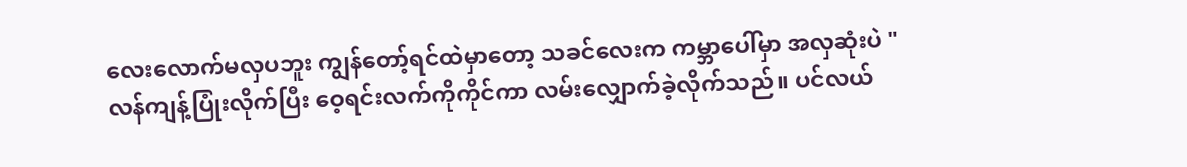လေးလောက်မလှပဘူး ကျွန်တော့်ရင်ထဲမှာတော့ သခင်လေးက ကမ္ဘာပေါ်မှာ အလှဆုံးပဲ "
လန်ကျန့်ပြုံးလိုက်ပြီး ဝေ့ရင်းလက်ကိုကိုင်ကာ လမ်းလျှောက်ခဲ့လိုက်သည်။ ပင်လယ်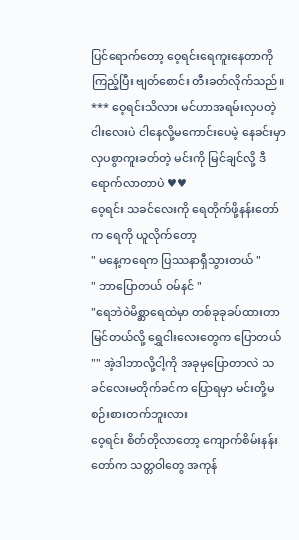ပြင်ရောက်တော့ ဝေ့ရင်းရေကူးနေတာကို ကြည့်ပြီး ဗျတ်စောင်း တီးခတ်လိုက်သည်။
*** ဝေ့ရင်းသိလား မင်ဟာအရမ်းလှပတဲ့ ငါးလေးပဲ ငါနေလို့မကောင်းပေမဲ့ နေခင်းမှာ လှပစွာကူးခတ်တဲ့ မင်းကို မြင်ချင်လို့ ဒီရောက်လာတာပဲ ♥♥
ဝေ့ရင်း သခင်လေးကို ရေတိုက်ဖို့နန်းတော်က ရေကို ယူလိုက်တော့
" မနေ့ကရေက ပြဿနာရှီသွားတယ် "
" ဘာပြောတယ် ဝမ်နင် "
"ရေဘဲဝဲမိစ္ဆာရေထဲမှာ တစ်ခုခုခပ်ထားတာ
မြင်တယ်လို့ ရွှေငါးလေးတွေက ပြောတယ် "" အဲ့ဒါဘာလို့ငါ့ကို အခုမှပြောတာလဲ သခင်လေးမတိုက်ခင်က ပြောရမှာ မင်းတို့မစဉ်းစားတက်ဘူးလား
ဝေ့ရင်း စိတ်တိုလာတော့ ကျောက်စိမ်းနန်းတော်က သတ္တဝါတွေ အကုန်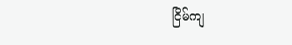ငြိမ်ကျ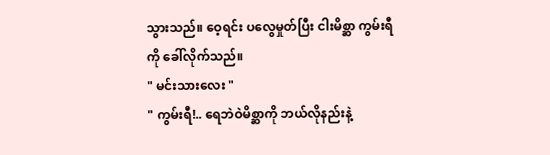သွားသည်။ ဝေ့ရင်း ပလွေမှုတ်ပြီး ငါးမိစ္ဆာ ကွမ်းရီကို ခေါ်လိုက်သည်။
" မင်းသားလေး "
" ကွမ်းရီ!.. ရေဘဲဝဲမိစ္ဆာကို ဘယ်လိုနည်းနဲ့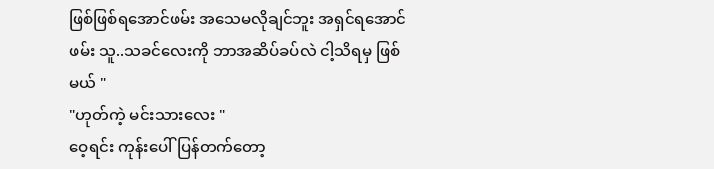ဖြစ်ဖြစ်ရအောင်ဖမ်း အသေမလိုချင်ဘူး အရှင်ရအောင်ဖမ်း သူ..သခင်လေးကို ဘာအဆိပ်ခပ်လဲ ငါ့သိရမှ ဖြစ်မယ် "
"ဟုတ်ကဲ့ မင်းသားလေး "
ဝေ့ရင်း ကုန်းပေါ်ပြန်တက်တော့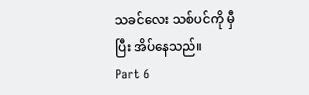သခင်လေး သစ်ပင်ကို မှီပြီး အိပ်နေသည်။
Part 6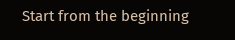Start from the beginning